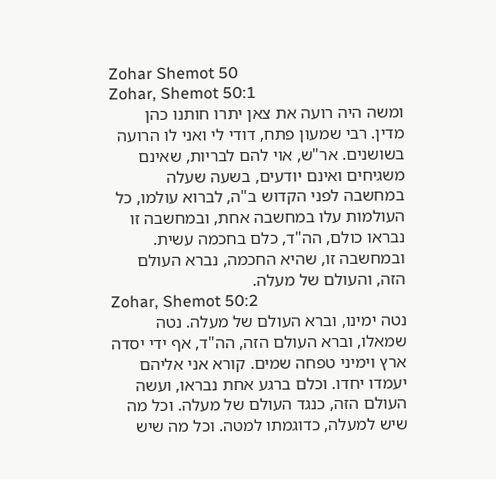Zohar Shemot 50
Zohar, Shemot 50:1
ומשה היה רועה את צאן יתרו חותנו כהן מדין. רבי שמעון פתח, דודי לי ואני לו הרועה בשושנים. אר"ש, אוי להם לבריות, שאינם משגיחים ואינם יודעים, בשעה שעלה במחשבה לפני הקדוש ב"ה, לברוא עולמו, כל העולמות עלו במחשבה אחת, ובמחשבה זו נבראו כולם, הה"ד, כלם בחכמה עשית. ובמחשבה זו, שהיא החכמה, נברא העולם הזה, והעולם של מעלה.
Zohar, Shemot 50:2
נטה ימינו, וברא העולם של מעלה. נטה שמאלו, וברא העולם הזה, הה"ד, אף ידי יסדה ארץ וימיני טפחה שמים. קורא אני אליהם יעמדו יחדו. וכלם ברגע אחת נבראו, ועשה העולם הזה, כנגד העולם של מעלה. וכל מה שיש למעלה, כדוגמתו למטה. וכל מה שיש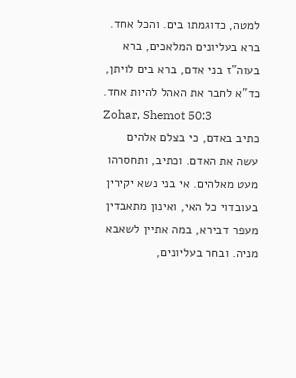למטה, כדוגמתו בים. והכל אחד. ברא בעליונים המלאכים, ברא בעוה"ז בני אדם, ברא בים לויתן, כד"א לחבר את האהל להיות אחד.
Zohar, Shemot 50:3
כתיב באדם, כי בצלם אלהים עשה את האדם. וכתיב, ותחסרהו מעט מאלהים. אי בני נשא יקירין בעובדוי כל האי, ואינון מתאבדין מעפר דבירא, במה אתיין לשאבא מניה. ובחר בעליונים,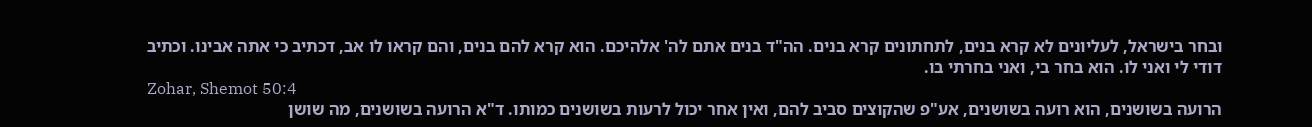ובחר בישראל, לעליונים לא קרא בנים, לתחתונים קרא בנים. הה"ד בנים אתם לה' אלהיכם. הוא קרא להם בנים, והם קראו לו אב, דכתיב כי אתה אבינו. וכתיב דודי לי ואני לו. הוא בחר בי, ואני בחרתי בו.
Zohar, Shemot 50:4
הרועה בשושנים, הוא רועה בשושנים, אע"פ שהקוצים סביב להם, ואין אחר יכול לרעות בשושנים כמותו. ד"א הרועה בשושנים, מה שושן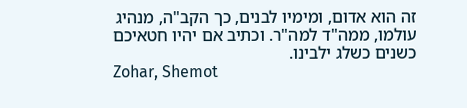זה הוא אדום, ומימיו לבנים, כך הקב"ה, מנהיג עולמו, ממה"ד למה"ר. וכתיב אם יהיו חטאיכם כשנים כשלג ילבינו.
Zohar, Shemot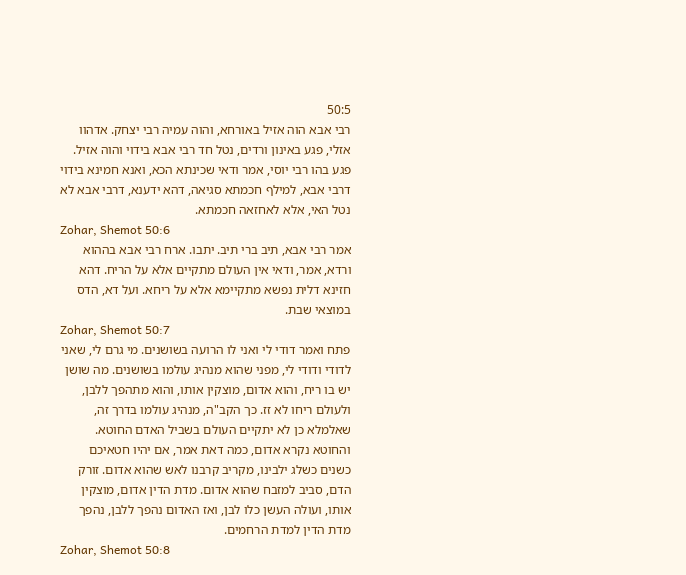50:5
רבי אבא הוה אזיל באורחא, והוה עמיה רבי יצחק. אדהוו אזלי, פגע באינון ורדים, נטל חד רבי אבא בידוי והוה אזיל. פגע בהו רבי יוסי, אמר ודאי שכינתא הכא, ואנא חמינא בידוי דרבי אבא, למילף חכמתא סגיאה, דהא ידענא, דרבי אבא לא נטל האי, אלא לאחזאה חכמתא.
Zohar, Shemot 50:6
אמר רבי אבא, תיב ברי תיב. יתבו. ארח רבי אבא בההוא ורדא, אמר, ודאי אין העולם מתקיים אלא על הריח. דהא חזינא דלית נפשא מתקיימא אלא על ריחא. ועל דא, הדס במוצאי שבת.
Zohar, Shemot 50:7
פתח ואמר דודי לי ואני לו הרועה בשושנים. מי גרם לי, שאני לדודי ודודי לי, מפני שהוא מנהיג עולמו בשושנים. מה שושן יש בו ריח, והוא אדום, מוצקין אותו, והוא מתהפך ללבן, ולעולם ריחו לא זז. כך הקב"ה, מנהיג עולמו בדרך זה, שאלמלא כן לא יתקיים העולם בשביל האדם החוטא. והחוטא נקרא אדום, כמה דאת אמר, אם יהיו חטאיכם כשנים כשלג ילבינו, מקריב קרבנו לאש שהוא אדום. זורק הדם, סביב למזבח שהוא אדום. מדת הדין אדום, מוצקין אותו, ועולה העשן כלו לבן, ואז האדום נהפך ללבן, נהפך מדת הדין למדת הרחמים.
Zohar, Shemot 50:8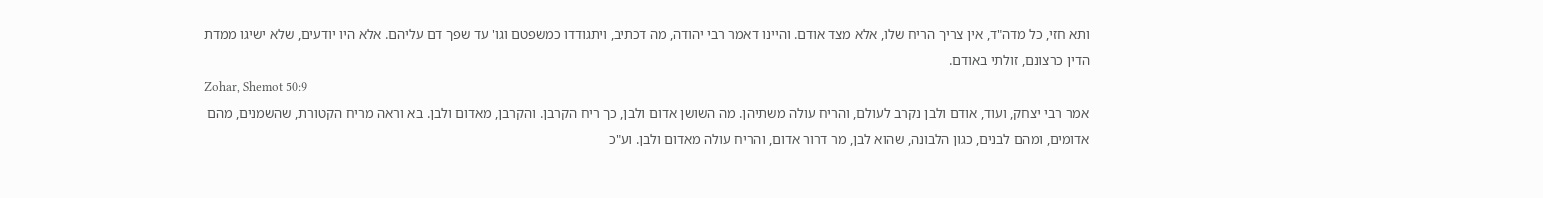ותא חזי, כל מדה"ד, אין צריך הריח שלו, אלא מצד אודם. והיינו דאמר רבי יהודה, מה דכתיב, ויתגודדו כמשפטם וגו' עד שפך דם עליהם. אלא היו יודעים, שלא ישיגו ממדת הדין כרצונם, זולתי באודם.
Zohar, Shemot 50:9
אמר רבי יצחק, ועוד, אודם ולבן נקרב לעולם, והריח עולה משתיהן. מה השושן אדום ולבן, כך ריח הקרבן. והקרבן, מאדום ולבן. בא וראה מריח הקטורת, שהשמנים, מהם אדומים, ומהם לבנים, כגון הלבונה, שהוא לבן, מר דרור אדום, והריח עולה מאדום ולבן. וע"כ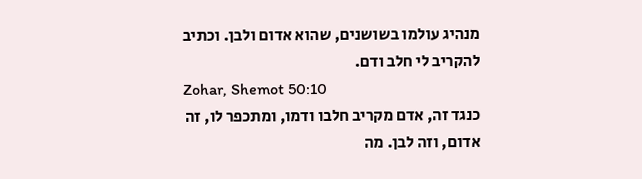מנהיג עולמו בשושנים, שהוא אדום ולבן. וכתיב להקריב לי חלב ודם.
Zohar, Shemot 50:10
כנגד זה, אדם מקריב חלבו ודמו, ומתכפר לו, זה אדום, וזה לבן. מה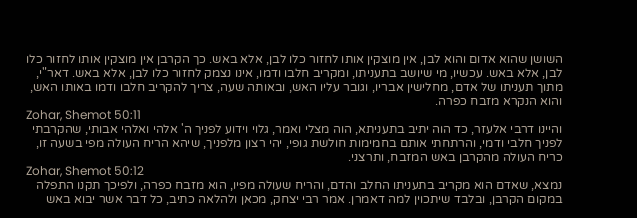השושן שהוא אדום והוא לבן, אין מוצקין אותו לחזור כלו לבן, אלא באש. כך הקרבן אין מוצקין אותו לחזור כלו לבן, אלא באש. עכשיו, מי שיושב בתעניתו, ומקריב חלבו ודמו, אינו נצמק לחזור כלו לבן, אלא באש. דאר"י, מתוך תעניתו של אדם, מחלישין אבריו, וגובר עליו האש, ובאותה שעה, צריך להקריב חלבו ודמו באותו האש, והוא הנקרא מזבח כפרה.
Zohar, Shemot 50:11
והיינו דרבי אלעזר, כד הוה יתיב בתעניתא, הוה מצלי ואמר, גלוי וידוע לפניך ה' אלהי ואלהי אבותי, שהקרבתי לפניך חלבי ודמי, והרתחתי אותם בחמימות חולשת גופי, יהי רצון מלפניך, שיהא הריח העולה מפי בשעה זו, כריח העולה מהקרבן באש המזבח, ותרצני.
Zohar, Shemot 50:12
נמצא, שאדם הוא מקריב בתעניתו החלב והדם, והריח שעולה מפיו, הוא מזבח כפרה, ולפיכך תקנו התפלה במקום הקרבן, ובלבד שיתכוין למה דאמרן. אמר רבי יצחק, מכאן ולהלאה כתיב, כל דבר אשר יבוא באש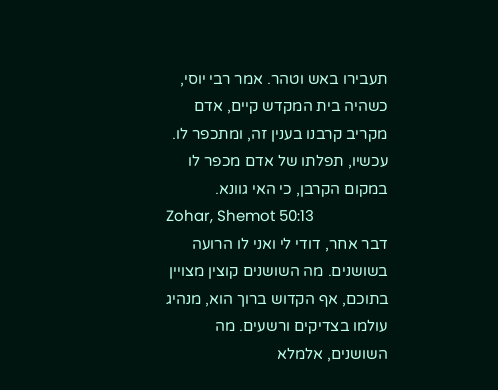תעבירו באש וטהר. אמר רבי יוסי, כשהיה בית המקדש קיים, אדם מקריב קרבנו בענין זה, ומתכפר לו. עכשיו, תפלתו של אדם מכפר לו במקום הקרבן, כי האי גוונא.
Zohar, Shemot 50:13
דבר אחר, דודי לי ואני לו הרועה בשושנים. מה השושנים קוצין מצויין בתוכם, אף הקדוש ברוך הוא, מנהיג עולמו בצדיקים ורשעים. מה השושנים, אלמלא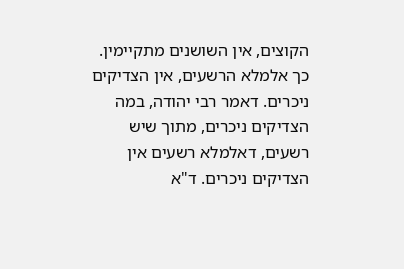הקוצים, אין השושנים מתקיימין. כך אלמלא הרשעים, אין הצדיקים ניכרים. דאמר רבי יהודה, במה הצדיקים ניכרים, מתוך שיש רשעים, דאלמלא רשעים אין הצדיקים ניכרים. ד"א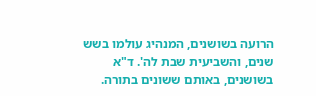הרועה בשושנים, המנהיג עולמו בשש שנים, והשביעית שבת לה'. ד"א בשושנים, באותם ששונים בתורה.